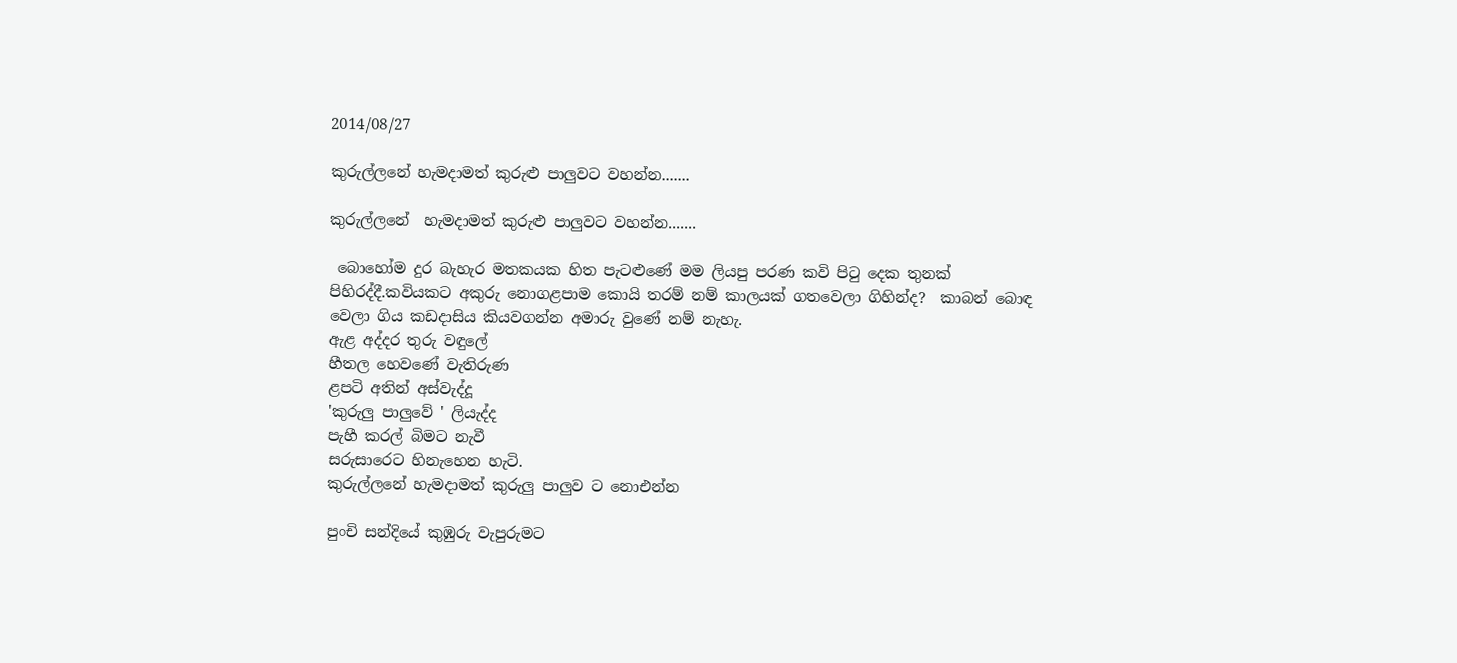2014/08/27

කුරුල්ලනේ හැමදාමත් කුරුළු පාලුවට වහන්න.......

කුරුල්ලනේ  හැමදාමත් කුරුළු පාලුවට වහන්න.......

 බොහෝම දුර බැහැර මතකයක හිත පැටළුණේ මම ලියපු පරණ කවි පිටු දෙක තුනක් පිහිරද්දී.කවියකට අකුරු නොගළපාම කොයි තරම් නම් කාලයක් ගතවෙලා ගිහින්ද?  කාබන් බොඳ වෙලා ගිය කඩදාසිය කියවගන්න අමාරු වුණේ නම් නැහැ.
ඇළ අද්දර තුරු වඳුලේ
හීතල හෙවණේ වැතිරුණ
ළපටි අතින් අස්වැද්දූ
'කුරුලු පාලුවේ ' ලියැද්ද
පැහී කරල් බිමට නැවී
සරුසාරෙට හිනැහෙන හැටි.
කුරුල්ලනේ හැමදාමත් කුරුලු පාලුව ට නොඑන්න

පුංචි සන්දියේ කුඹුරු වැපුරුමට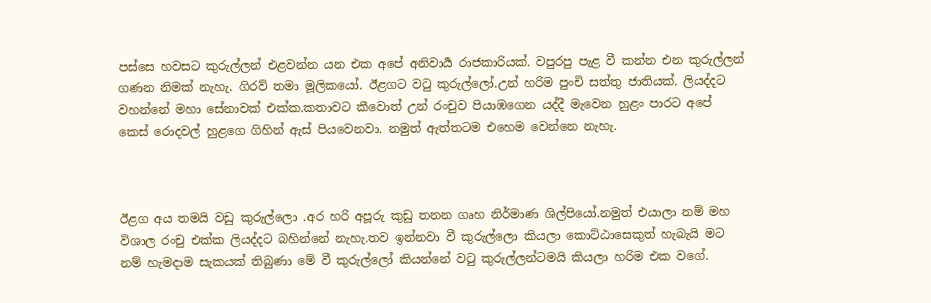පස්සෙ හවසට කුරුල්ලන් එළවන්න යන එක අපේ අනිවාර්‍ය රාජකාරියක්. වපුරපු පැළ වී කන්න එන කුරුල්ලන් ගණන නිමක් නැහැ. ගිරව් තමා මූලිකයෝ. ඊළගට වටු කුරුල්ලෝ.උන් හරිම පුංචි සත්තු ජාතියක්. ලියද්දට වහන්නේ මහා සේනාවක් එක්ක.කතාවට කීවොත් උන් රංචුව පියාඹගෙන යද්දී මැවෙන හුළං පාරට අපේ කෙස් රොදවල් හුළගෙ ගිහින් ඇස් පියවෙනවා. නමුත් ඇත්තටම එහෙම වෙන්නෙ නැහැ.



ඊළග අය තමයි වඩු කුරුල්ලො .අර හරි අපූරු කුඩු තනන ගෘහ නිර්මාණ ශිල්පියෝ.නමුත් එයාලා නම් මහ විශාල රංචු එක්ක ලියද්දට බහින්නේ නැහැ.තව ඉන්නවා වී කුරුල්ලො කියලා කොට්ඨාසෙකුත් හැබැයි මට නම් හැමදාම සැකයක් තිබුණා මේ වී කුරුල්ලෝ කියන්නේ වටු කුරුල්ලන්ටමයි කියලා හරිම එක වගේ.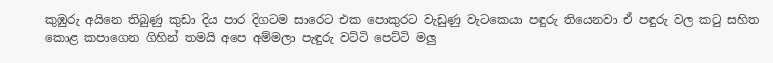කුඹුරු අයිනෙ තිබුණු කුඩා දිය පාර දිගටම සාරෙට එක පොකුරට වැඩුණු වැටකෙයා පඳුරු තියෙනවා ඒ පඳුරු වල කටු සහිත කොළ කපාගෙන ගිහින් තමයි අපෙ අම්මලා පැඳුරු වට්ටි පෙට්ටි මලු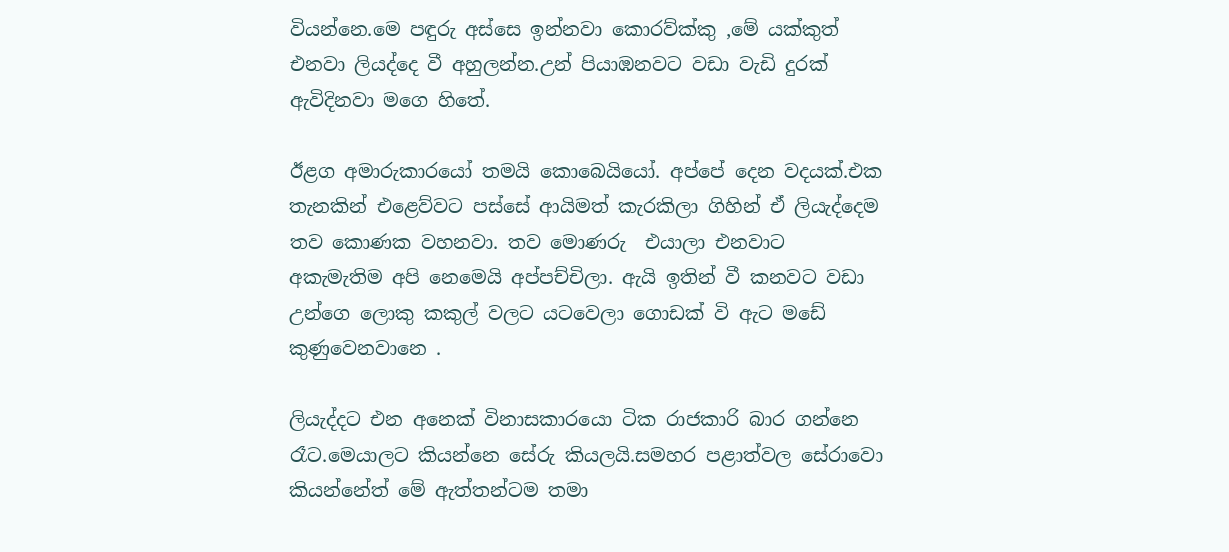වියන්නෙ.මෙ පඳුරු අස්සෙ ඉන්නවා කොරව්ක්කු ,මේ යක්කුත් එනවා ලියද්දෙ වී අහුලන්න.උන් පියාඹනවට වඩා වැඩි දුරක් ඇවිදිනවා මගෙ හිතේ.

ඊළග අමාරුකාරයෝ තමයි කොබෙයියෝ. අප්පේ දෙන වදයක්.එක තැනකින් එළෙව්වට පස්සේ ආයිමත් කැරකිලා ගිහින් ඒ ලියැද්දෙම තව කොණක වහනවා. තව මොණරු  එයාලා එනවාට අකැමැතිම අපි නෙමෙයි අප්පච්චිලා. ඇයි ඉතින් වී කනවට වඩා උන්ගෙ ලොකු කකුල් වලට යටවෙලා ගොඩක් වි ඇට මඩේ කුණුවෙනවානෙ .

ලියැද්දට එන අනෙක් විනාසකාරයො ටික රාජකාරි බාර ගන්නෙ රෑට.මෙයාලට කියන්නෙ සේරු කියලයි.සමහර පළාත්වල සේරාවො කියන්නේත් මේ ඇත්තන්ටම තමා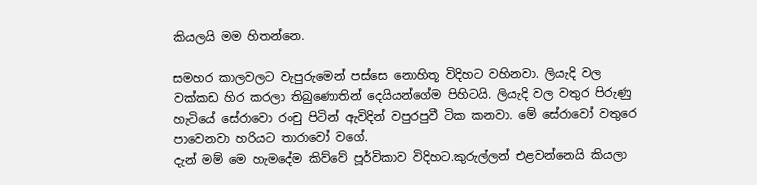කියලයි මම හිතන්නෙ.

සමහර කාලවලට වැපුරුමෙන් පස්සෙ නොහිතූ විදිහට වහිනවා. ලියැදි වල වක්කඩ හිර කරලා තිබුණොතින් දෙයියන්ගේම පිහිටයි. ලියැදි වල වතුර පිරුණු හැටියේ සේරාවො රංචු පිටින් ඇවිදින් වපුරපුවී ටික කනවා. මේ සේරාවෝ වතුරෙ පාවෙනවා හරියට තාරාවෝ වගේ.
දැන් මම් මෙ හැමදේම කිව්වේ පූර්විකාව විදිහට.කුරුල්ලන් එළවන්නෙයි කියලා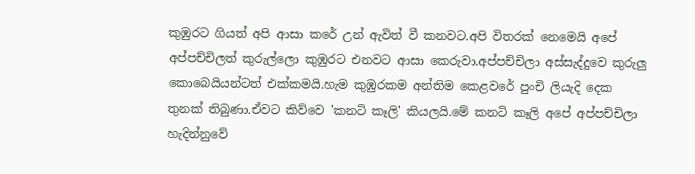කුඹුරට ගියත් අපි ආසා කරේ උන් ඇවිත් වී කනවට.අපි විතරක් නෙමෙයි අපේ අප්පච්චිලත් කුරුල්ලො කුඹුරට එනවට ආසා කෙරුවා.අප්පච්චිලා අස්සැද්දුවෙ කුරුලු කොබෙයියන්ටත් එක්කමයි.හැම කුඹුරකම අන්තිම කෙළවරේ පුංචි ලියැදි දෙක තුනක් තිබුණා.ඒවට කිව්වෙ 'කනටි කෑලි' කියලයි.මේ කනටි කෑලි අපේ අප්පච්චිලා හැදින්නුවේ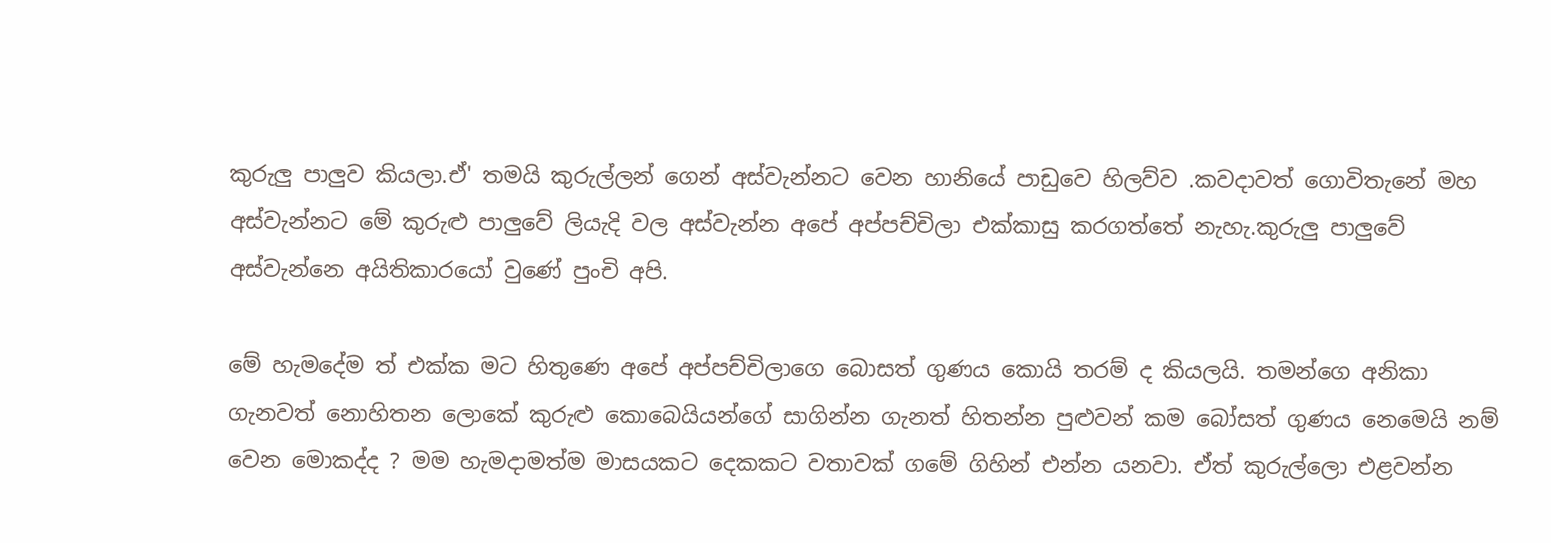කුරුලු පාලුව කියලා.ඒ' තමයි කුරුල්ලන් ගෙන් අස්වැන්නට වෙන හානියේ පාඩුවෙ හිලව්ව .කවදාවත් ගොවිතැනේ මහ අස්වැන්නට මේ කුරුළු පාලුවේ ලියැදි වල අස්වැන්න අපේ අප්පච්චිලා එක්කාසු කරගත්තේ නැහැ.කුරුලු පාලුවේ අස්වැන්නෙ අයිතිකාරයෝ වුණේ පුංචි අපි.

මේ හැමදේම ත් එක්ක මට හිතුණෙ අපේ අප්පච්චිලාගෙ බොසත් ගුණය කොයි තරම් ද කියලයි. තමන්ගෙ අනිකා ගැනවත් නොහිතන ලොකේ කුරුළු කොබෙයියන්ගේ සාගින්න ගැනත් හිතන්න පුළුවන් කම බෝසත් ගුණය නෙමෙයි නම් වෙන මොකද්ද ? මම හැමදාමත්ම මාසයකට දෙකකට වතාවක් ගමේ ගිහින් එන්න යනවා. ඒත් කුරුල්ලො එළවන්න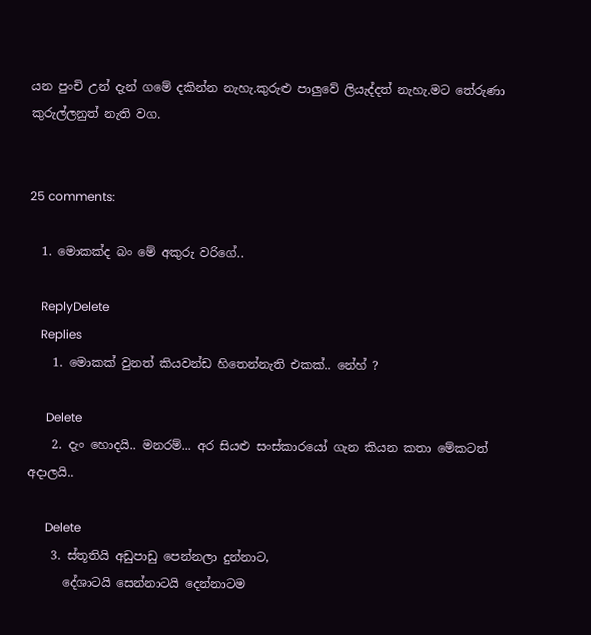යන පුංචි උන් දැන් ගමේ දකින්න නැහැ.කුරුළු පාලුවේ ලියැද්දත් නැහැ.මට තේරුණා කුරුල්ලනුත් නැති වග.


25 comments:

  1. මොකක්ද බං මේ අකුරු වරිගේ..

    ReplyDelete
    Replies
    1. මොකක් වුනත් කියවන්ඩ හිතෙන්නැති එකක්.. නේහ් ?

      Delete
    2. දැං හොදයි.. මනරම්... අර සියළු සංස්කාරයෝ ගැන කියන කතා මේකටත් අදාලයි..

      Delete
    3. ස්තූතියි අඩුපාඩු පෙන්නලා දුන්නාට,
      දේශාටයි සෙන්නාටයි දෙන්නාටම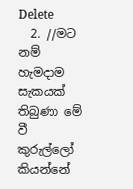Delete
  2. //මට නම් හැමදාම සැකයක් තිබුණා මේ වී කුරුල්ලෝ කියන්නේ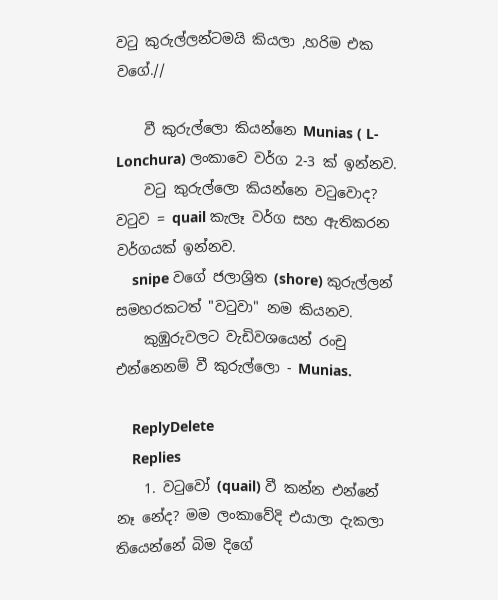වටු කුරුල්ලන්ටමයි කියලා ,හරිම එක වගේ.//

    වී කුරුල්ලො කියන්නෙ Munias ( L- Lonchura) ලංකාවෙ වර්ග 2-3 ක් ඉන්නව.
    වටු කුරුල්ලො කියන්නෙ වටුවොද? වටුව = quail කැලෑ වර්ග සහ ඇතිකරන වර්ගයක් ඉන්නව.
    snipe වගේ ජලාශ්‍රිත (shore) කුරුල්ලන් සමහරකටත් "වටුවා" නම කියනව.
    කුඹුරුවලට වැඩිවශයෙන් රංචු එන්නෙනම් වී කුරුල්ලො - Munias.

    ReplyDelete
    Replies
    1. වටුවෝ (quail) වී කන්න එන්නේ නෑ නේද? මම ලංකාවේදි එයාලා දැකලා තියෙන්නේ බිම දිගේ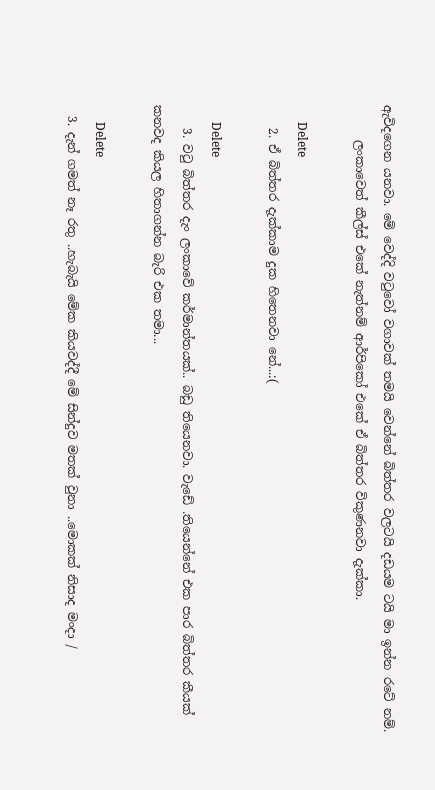ඇවිදගෙන යනවා. මේ වෙද්දි වටුවෝ වගාවක් තමයි වෙන්නේ බිත්තර වලටයි දඩයම ටයි මා ඉන්න රටේ නම්.
      ලංකාවෙත් කීල්ස් එකේ නැත්නම් ආර්පිකෝ එකේ ඒ බිත්තර විකුණනවා දැක්කා.

      Delete
    2. ඒ බිත්තර දැක්කාම දුක හිතෙනවා නේ...:(

      Delete
    3. වටු බිත්තර දැං ලංකාවේ කර්මාන්තයක්.. බඩු තියෙනවා. වැඩේ .තියෙන්නේ එක පාර බිත්තර කීයක් කනවද කියල හිතාගන්න බැරි එක තමා...

      Delete
  3. දැන් ගමත් නෑ රතු ..හැබැයි මේක කියවද්දී මේ සින්දුව මතක් වුනා ..මොකක් නිසාද මංදා /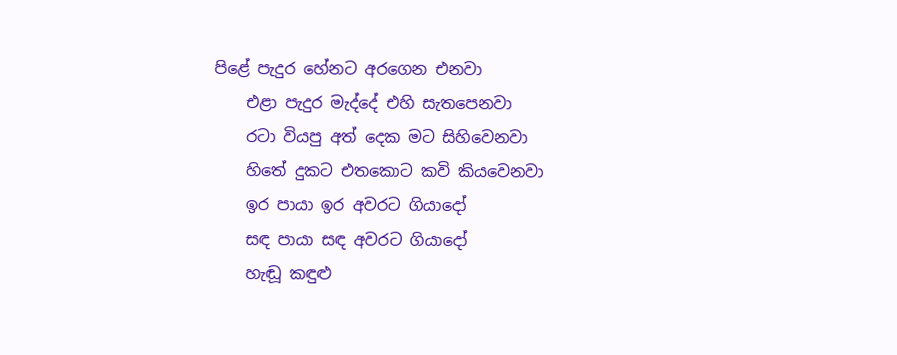පිළේ පැදුර හේනට අරගෙන එනවා
    එළා පැදුර මැද්දේ එහි සැතපෙනවා
    රටා වියපු අත් දෙක මට සිහිවෙනවා
    හිතේ දුකට එතකොට කවි කියවෙනවා
    ඉර පායා ඉර අවරට ගියාදෝ
    සඳ පායා සඳ අවරට ගියාදෝ
    හැඬූ කඳුළු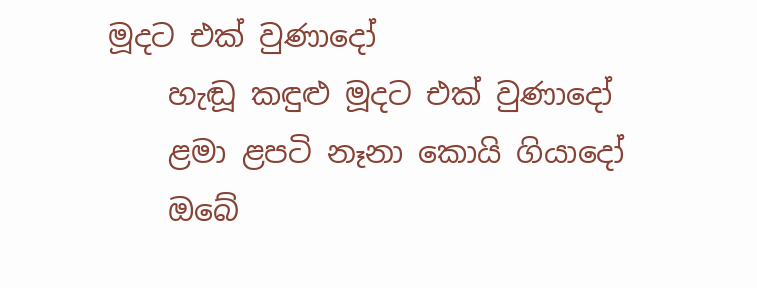මූදට එක් වුණාදෝ
    හැඬූ කඳුළු මූදට එක් වුණාදෝ
    ළමා ළපටි නෑනා කොයි ගියාදෝ
    ඔබේ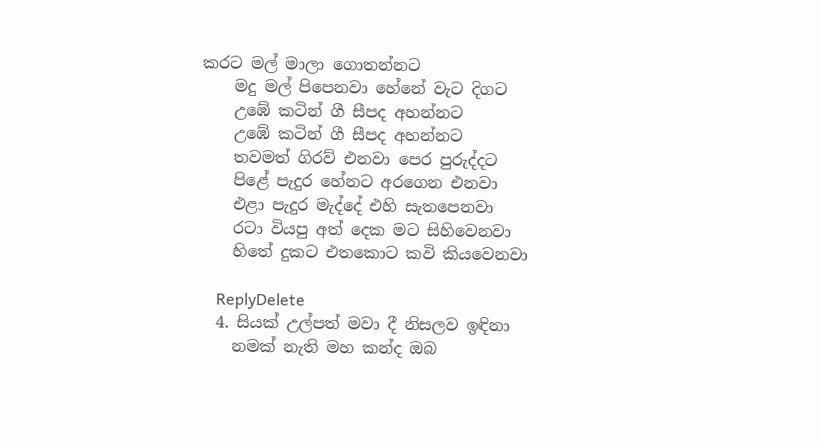කරට මල් මාලා ගොතන්නට
    මදු මල් පිපෙනවා හේනේ වැට දිගට
    උඹේ කටින් ගී සීපද අහන්නට
    උඹේ කටින් ගී සීපද අහන්නට
    තවමත් ගිරව් එනවා පෙර පුරුද්දට
    පිළේ පැදුර හේනට අරගෙන එනවා
    එළා පැදුර මැද්දේ එහි සැතපෙනවා
    රටා වියපු අත් දෙක මට සිහිවෙනවා
    හිතේ දුකට එතකොට කවි කියවෙනවා

    ReplyDelete
  4. සියක් උල්පත් මවා දී නිසලව ඉඳිනා
    නමක් නැති මහ කන්ද ඔබ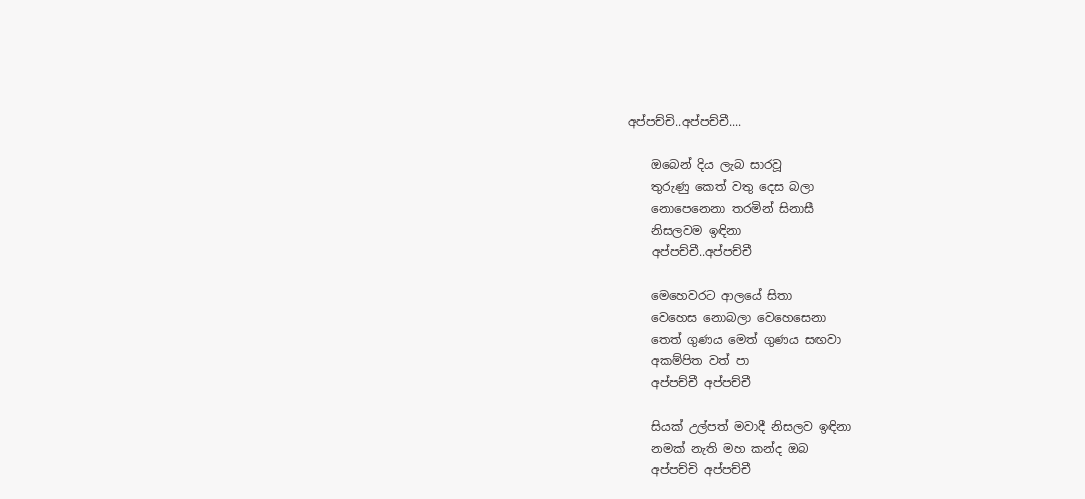අප්පච්චි..අප්පච්චී....

    ඔබෙන් දිය ලැබ සාරවූ
    තුරුණු කෙත් වතු දෙස බලා
    නොපෙනෙනා තරමින් සිනාසී
    නිසලවම ඉඳිනා
    අප්පච්චී..අප්පච්චී

    මෙහෙවරට ආලයේ සිතා
    වෙහෙස නොබලා වෙහෙසෙනා
    තෙත් ගුණය මෙත් ගුණය සඟවා
    අකම්පිත වත් පා
    අප්පච්චී අප්පච්චී

    සියක් උල්පත් මවාදී නිසලව ඉඳිනා
    නමක් නැති මහ කන්ද ඔබ
    අප්පච්චි අප්පච්චී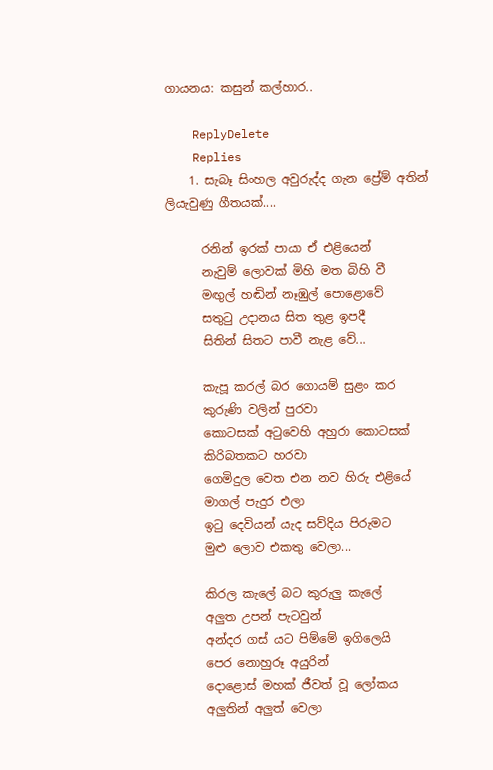ගායනය: කසුන් කල්හාර..

    ReplyDelete
    Replies
    1. සැබෑ සිංහල අවුරුද්ද ගැන ප්‍රේම් අතින් ලියැවුණු ගීතයක්....

      රනින් ඉරක් පායා ඒ එළියෙන්
      නැවුම් ලොවක් මිහි මත බිහි වී
      මඟුල් හඬින් නෑඹුල් පොළොවේ
      සතුටු උදානය සිත තුළ ඉපදී
      සිතින් සිතට පාවී නැළ වේ...

      කැපූ කරල් බර ගොයම් සුළං කර
      කුරුණි වලින් පුරවා
      කොටසක් අටුවෙහි අහුරා කොටසක්
      කිරිබතකට හරවා
      ගෙමිදුල වෙත එන නව හිරු එළියේ
      මාගල් පැදුර එලා
      ඉටු දෙවියන් යැද සව්දිය පිරුමට
      මුළු ලොව එකතු වෙලා...

      කිරල කැලේ බට කුරුලු කැලේ
      අලුත උපන් පැටවුන්
      අන්දර ගස් යට පිම්මේ ඉගිලෙයි
      පෙර නොහුරූ අයුරින්
      දොළොස් මහක් ජීවත් වූ ලෝකය
      අලුතින් අලුත් වෙලා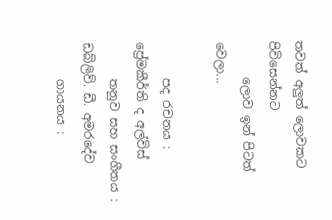තවත් අලුත් ලොවකට පිවිසෙන්නට
      ලොව ඉන් පිටත් වෙලා...

      පද රචනය : ප්‍රේමකීර්ති ද අල්විස්
      තනුව සහ සංගීතය : ඩබ්ලිව්. ඩී. අමරදේව
      ගායනය :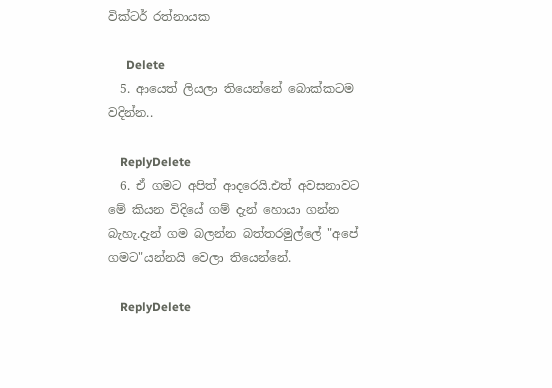වික්ටර් රත්නායක

      Delete
  5. ආයෙත් ලියලා තියෙන්නේ බොක්කටම වදින්න..

    ReplyDelete
  6. ඒ ගමට අපිත් ආදරෙයි.එත් අවසනාවට මේ කියන විදියේ ගම් දැන් හොයා ගන්න බැහැ.දැන් ගම බලන්න බත්තරමුල්ලේ "අපේ ගමට"යන්නයි වෙලා තියෙන්නේ.

    ReplyDelete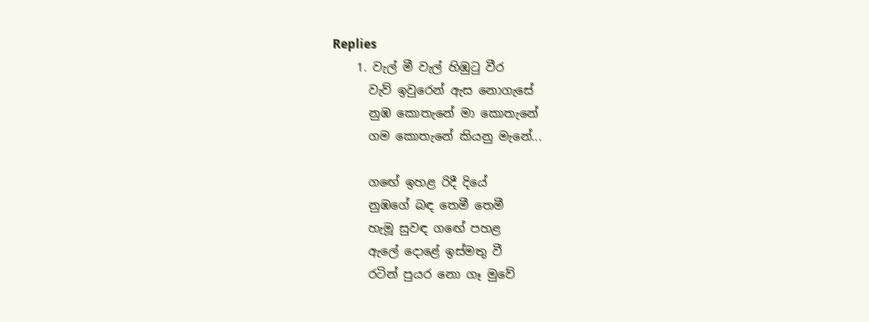Replies
    1. වැල් මී වැල් හිඹුටු වීර
      වැව් ඉවුරෙන් ඇස නොගැසේ
      නුඹ කොතැනේ මා කොතැනේ
      ගම කොතැනේ කියනු මැනේ...

      ගඟේ ඉහළ රිදී දියේ
      නුඹගේ බඳ තෙමී තෙමී
      හැමූ සුවඳ ගඟේ පහළ
      ඇලේ දොළේ ඉස්මතු වී
      රටින් පුයර නො ගෑ මුවේ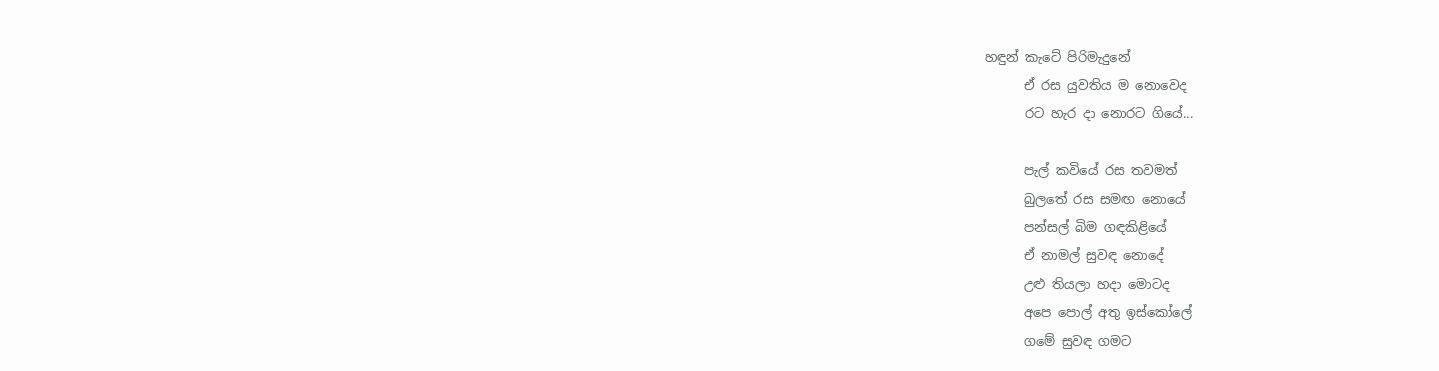හඳුන් කැටේ පිරිමැදුනේ
      ඒ රස යුවතිය ම නොවෙද
      රට හැර දා නොරට ගියේ...

      පැල් කවියේ රස තවමත්
      බුලතේ රස සමඟ නොයේ
      පන්සල් බිම ගඳකිළියේ
      ඒ නාමල් සුවඳ නොදේ
      උළු තියලා හදා මොටද
      අපෙ පොල් අතු ඉස්කෝලේ
      ගමේ සුවඳ ගමට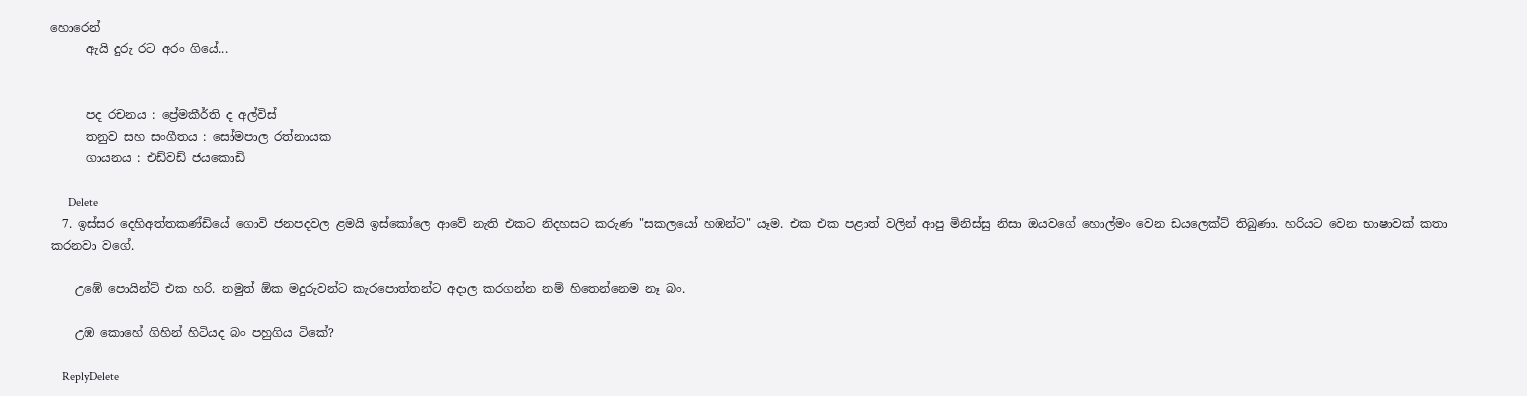හොරෙන්
      ඇයි දුරු රට අරං ගියේ...


      පද රචනය : ප්‍රේමකීර්ති ද අල්විස්
      තනුව සහ සංගීතය : සෝමපාල රත්නායක
      ගායනය : එඩ්වඩ් ජයකොඩි

      Delete
  7. ඉස්සර දෙහිඅත්තකණ්ඩියේ ගොවි ජනපදවල ළමයි ඉස්කෝලෙ ආවේ නැති එකට නිදහසට කරුණ "සකලයෝ හඹන්ට" යෑම. එක එක පළාත් වලින් ආපු මිනිස්සු නිසා ඔයවගේ හොල්මං වෙන ඩයලෙක්ට් තිබුණා. හරියට වෙන භාෂාවක් කතා කරනවා වගේ.

    උඹේ පොයින්ට් එක හරි. නමුත් ඕක මදුරුවන්ට කැරපොත්තන්ට අදාල කරගන්න නම් හිතෙන්නෙම නෑ බං.

    උඹ කොහේ ගිහින් හිටියද බං පහුගිය ටිකේ?

    ReplyDelete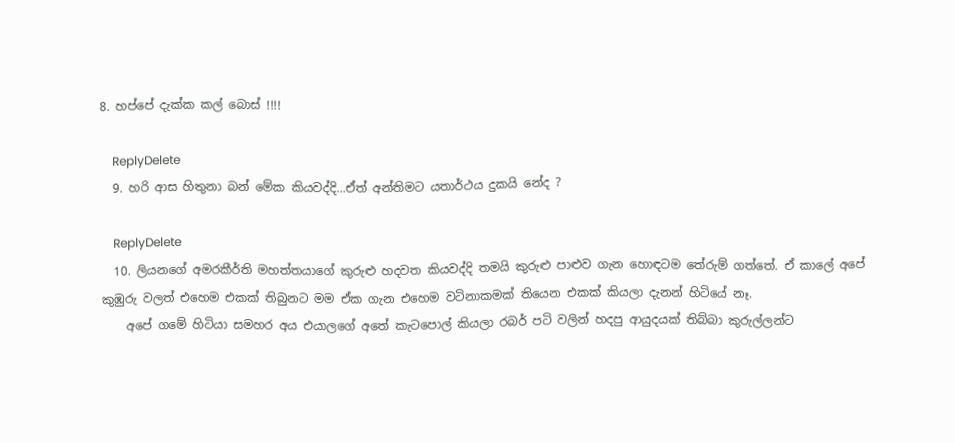8. හප්පේ දැක්ක කල් බොස් !!!!

    ReplyDelete
  9. හරි ආස හිතුනා බන් මේක කියවද්දි...ඒත් අන්තිමට යතාර්ථය දුකයි නේද ?

    ReplyDelete
  10. ලියනගේ අමරකීර්ති මහත්තයාගේ කුරුළු හදවත කියවද්දි තමයි කුරුළු පාළුව ගැන හොඳටම තේරුම් ගත්තේ. ඒ කාලේ අපේ කුඹුරු වලත් එහෙම එකක් තිබුනට මම ඒක ගැන එහෙම වටිනාකමක් තියෙන එකක් කියලා දැනන් හිටියේ නෑ.
    අපේ ගමේ හිටියා සමහර අය එයාලගේ අතේ කැටපොල් කියලා රබර් පටි වලින් හදපු ආයුදයක් තිබ්බා කුරුල්ලන්ට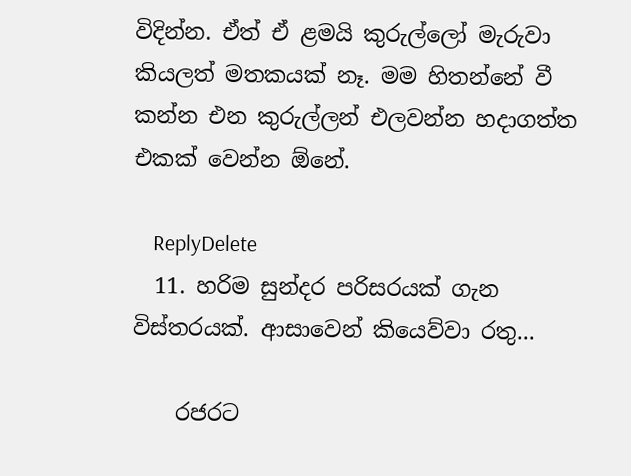විදින්න. ඒත් ඒ ළමයි කුරුල්ලෝ මැරුවා කියලත් මතකයක් නෑ. මම හිතන්නේ වී කන්න එන කුරුල්ලන් එලවන්න හදාගත්ත එකක් වෙන්න ඕනේ.

    ReplyDelete
  11. හරිම සුන්දර පරිසරයක් ගැන විස්තරයක්. ආසාවෙන් කියෙව්වා රතු...

    රජරට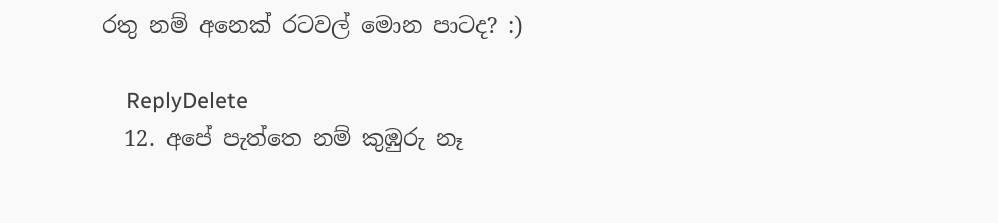රතු නම් අනෙක් රටවල් මොන පාටද? :)

    ReplyDelete
  12. අපේ පැත්තෙ නම් කුඹුරු නෑ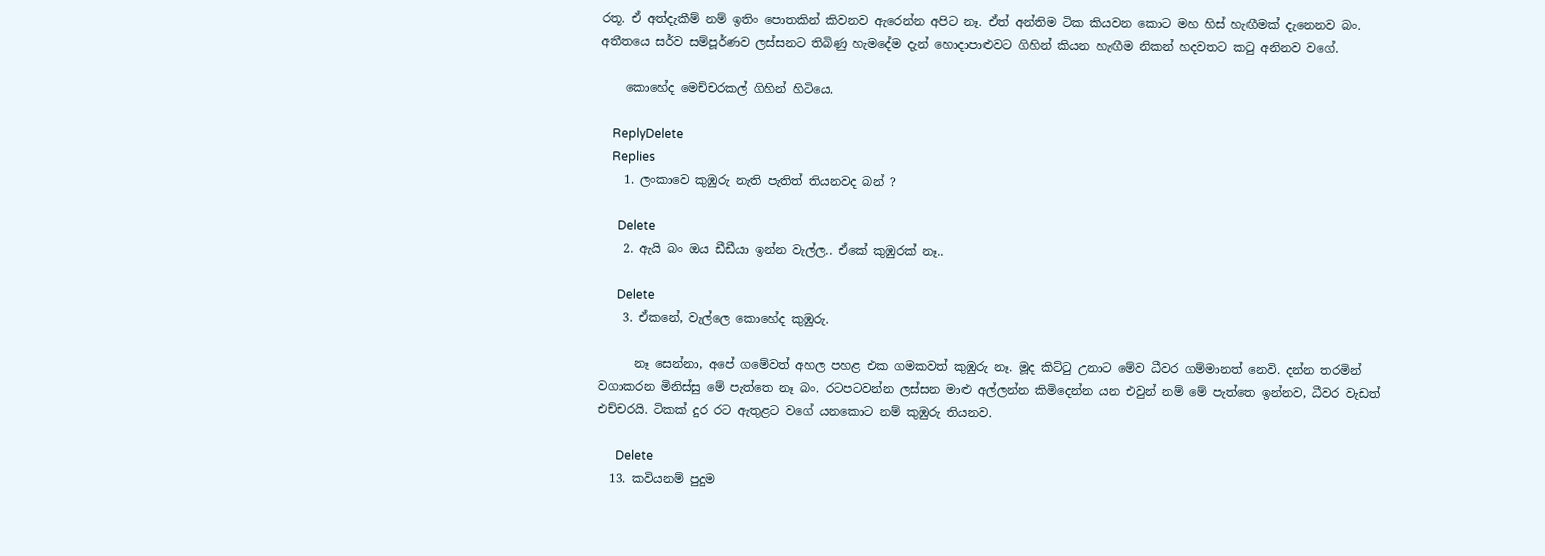රතූ. ඒ අත්දැකීම් නම් ඉතිං පොතකින් කිවනව ඇරෙන්න අපිට නෑ. ඒත් අන්තිම ටික කියවන කොට මහ හිස් හැඟීමක් දැනෙනව බං. අතීතයෙ සර්ව සම්පූර්ණව ලස්සනට තිබිණු හැමදේම දැන් හොදාපාළුවට ගිහින් කියන හැඟීම නිකන් හදවතට කටු අනිනව වගේ.

    කොහේද මෙච්චරකල් ගිහින් හිටියෙ.

    ReplyDelete
    Replies
    1. ලංකාවෙ කුඹුරු නැති පැතිත් තියනවද බන් ?

      Delete
    2. ඇයි බං ඔය ඩීඩීයා ඉන්න වැල්ල.. ඒකේ කුඹුරක් නෑ..

      Delete
    3. ඒකනේ, වැල්ලෙ කොහේද කුඹුරු.

      නෑ සෙන්නා, අපේ ගමේවත් අහල පහළ එක ගමකවත් කුඹුරු නෑ. මූද කිට්ටු උනාට මේව ධීවර ගම්මානත් නෙවි. දන්න තරමින් වගාකරන මිනිස්සු මේ පැත්තෙ නෑ බං. රටපටවන්න ලස්සන මාළු අල්ලන්න කිමිදෙන්න යන එවුන් නම් මේ පැත්තෙ ඉන්නව, ධීවර වැඩත් එච්චරයි. ටිකක් දුර රට ඇතුළට වගේ යනකොට නම් කුඹුරු තියනව.

      Delete
  13. කවියනම් පුදුම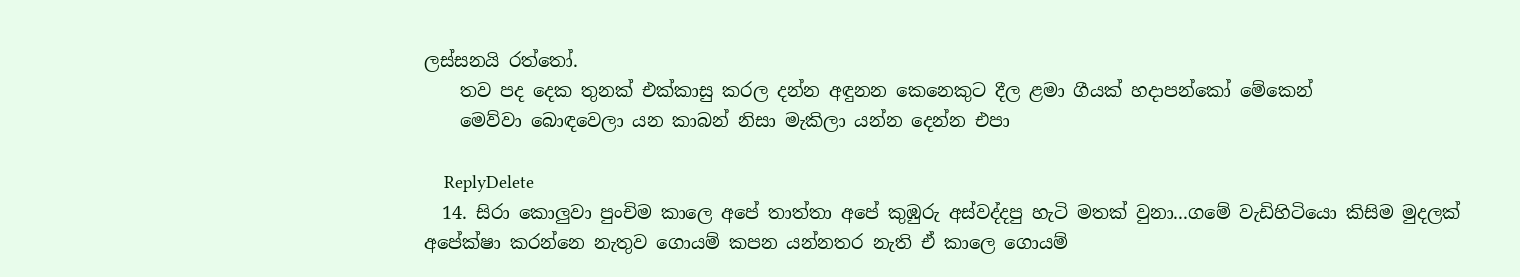ලස්සනයි රත්තෝ.
    තව පද දෙක තුනක් එක්කාසු කරල දන්න අඳුනන කෙනෙකුට දීල ළමා ගීයක් හදාපන්කෝ මේකෙන්
    මෙව්වා බොඳවෙලා යන කාබන් නිසා මැකිලා යන්න දෙන්න එපා

    ReplyDelete
  14. සිරා කොලුවා පුංචිම කාලෙ අපේ තාත්තා අපේ කුඹුරු අස්වද්දපු හැටි මතක් වුනා...ගමේ වැඩිහිටියො කිසිම මුදලක් අපේක්ෂා කරන්නෙ නැතුව ගොයම් කපන යන්නතර නැති ඒ කාලෙ ගොයම්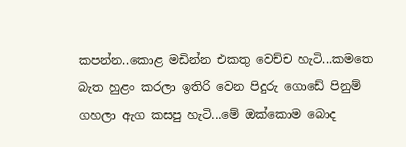කපන්න..කොළ මඩින්න එකතු වෙච්ච හැටි...කමතෙ බැත හුළං කරලා ඉතිරි වෙන පිදුරු ගොඩේ පිනුම් ගහලා ඇග කසපු හැටි...මේ ඔක්කොම බොද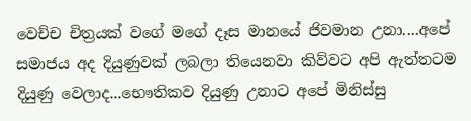වෙච්ච චිත්‍රයක් වගේ මගේ දෑස මානයේ ජිවමාන උනා....අපේ සමාජය අද දියුණුවක් ලබලා තියෙනවා කිව්වට අපි ඇත්තටම දියුණු වෙලාද...භෞතිකව දියුණු උනාට අපේ මිනිස්සු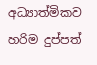අධ්‍යාත්මිකව හරිම දුප්පත්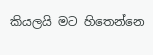කියලයි මට හිතෙන්නෙ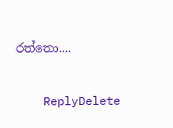රත්තො....

    ReplyDelete